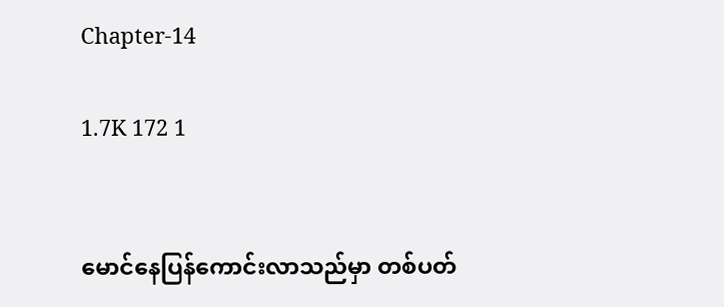Chapter-14

1.7K 172 1


မောင်နေပြန်ကောင်းလာသည်မှာ တစ်ပတ်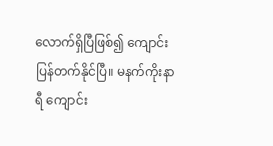လောက်ရှိပြီဖြစ်၍ ကျောင်းပြန်တက်နိုင်ပြီ။ မနက်ကိုးနာရီ ကျောင်း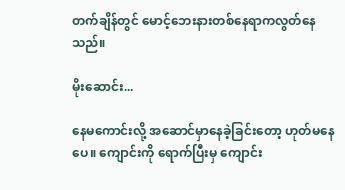တက်ချိန်တွင် မောင့်ဘေးနားတစ်နေရာကလွတ်နေသည်။

မိုးဆောင်း...

နေမကောင်းလို့ အဆောင်မှာနေခဲ့ခြင်းတော့ ဟုတ်မနေပေ။ ကျောင်းကို ရောက်ပြီးမှ ကျောင်း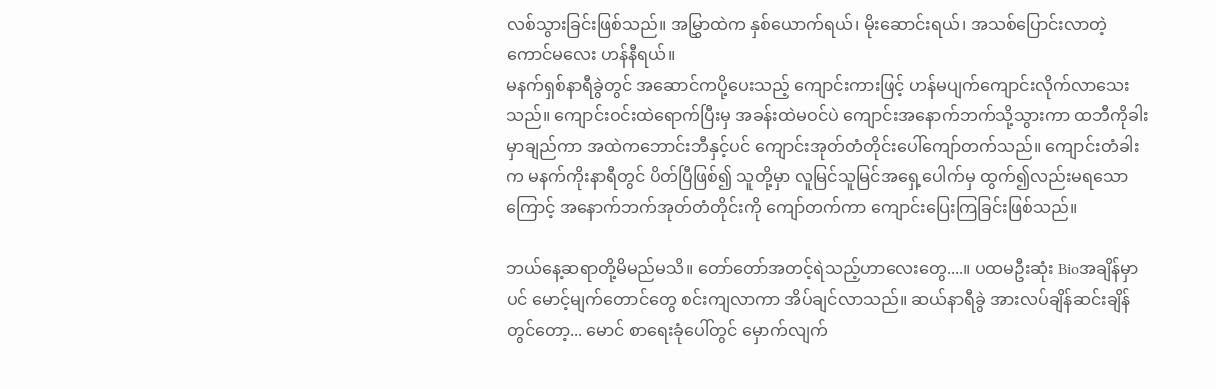လစ်သွားခြင်းဖြစ်သည်။ အမြွှာထဲက နှစ်ယောက်ရယ်၊ မိုးဆောင်းရယ်၊ အသစ်ပြောင်းလာတဲ့ ကောင်မလေး ဟန်နီရယ်။
မနက်ရှစ်နာရီခွဲတွင် အဆောင်ကပို့ပေးသည့် ကျောင်းကားဖြင့် ဟန်မပျက်ကျောင်းလိုက်လာသေးသည်။ ကျောင်းဝင်းထဲရောက်ပြီးမှ အခန်းထဲမဝင်ပဲ ကျောင်းအနောက်ဘက်သို့သွားကာ ထဘီကိုခါးမှာချည်ကာ အထဲကဘောင်းဘီနှင့်ပင် ကျောင်းအုတ်တံတိုင်းပေါ်ကျော်တက်သည်။ ကျောင်းတံခါးက မနက်ကိုးနာရီတွင် ပိတ်ပြီဖြစ်၍ သူတို့မှာ လူမြင်သူမြင်အရှေ့ပေါက်မှ ထွက်၍လည်းမရသောကြောင့် အနောက်ဘက်အုတ်တံတိုင်းကို ကျော်တက်ကာ ကျောင်းပြေးကြခြင်းဖြစ်သည်။

ဘယ်နေ့ဆရာတို့မိမည်မသိ။ တော်တော်အတင့်ရဲသည့်ဟာလေးတွေ....။ ပထမဦးဆုံး Bioအချိန်မှာပင် မောင့်မျက်တောင်တွေ စင်းကျလာကာ အိပ်ချင်လာသည်။ ဆယ်နာရီခွဲ အားလပ်ချိန်ဆင်းချိန်တွင်တော့... မောင် စာရေးခုံပေါ်တွင် မှောက်လျက်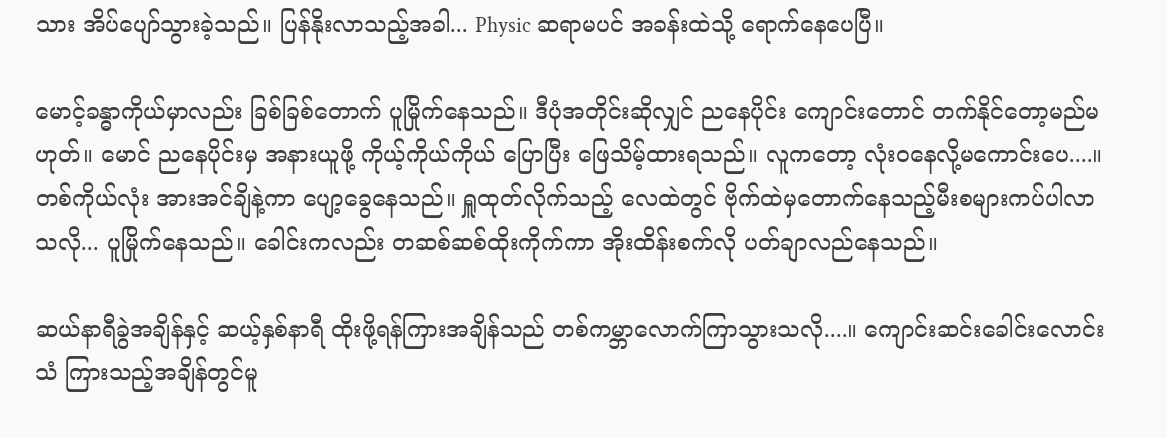သား အိပ်ပျော်သွားခဲ့သည်။ ပြန်နိုးလာသည့်အခါ... Physic ဆရာမပင် အခန်းထဲသို့ ရောက်နေပေပြီ။

မောင့်ခန္ဓာကိုယ်မှာလည်း ခြစ်ခြစ်တောက် ပူမြိုက်နေသည်။ ဒီပုံအတိုင်းဆိုလျှင် ညနေပိုင်း ကျောင်းတောင် တက်နိုင်တော့မည်မဟုတ်။ မောင် ညနေပိုင်းမှ အနားယူဖို့ ကိုယ့်ကိုယ်ကိုယ် ပြောပြီး ဖြေသိမ့်ထားရသည်။ လူကတော့ လုံးဝနေလို့မကောင်းပေ....။ တစ်ကိုယ်လုံး အားအင်ချိနဲ့ကာ ပျော့ခွေနေသည်။ ရှူထုတ်လိုက်သည့် လေထဲတွင် ဗိုက်ထဲမှတောက်နေသည့်မီးစများကပ်ပါလာသလို... ပူမြိုက်နေသည်။ ခေါင်းကလည်း တဆစ်ဆစ်ထိုးကိုက်ကာ အိုးထိန်းစက်လို ပတ်ချာလည်နေသည်။

ဆယ်နာရီခွဲအချိန်နှင့် ဆယ့်နှစ်နာရီ ထိုးဖို့ရန်ကြားအချိန်သည် တစ်ကမ္ဘာလောက်ကြာသွားသလို....။ ကျောင်းဆင်းခေါင်းလောင်းသံ ကြားသည့်အချိန်တွင်မူ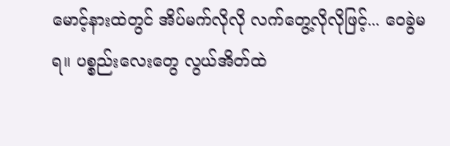မောင့်နားထဲတွင် အိပ်မက်လိုလို လက်တွေ့လိုလိုဖြင့်... ဝေခွဲမရ။ ပစ္စည်းလေးတွေ လွယ်အိတ်ထဲ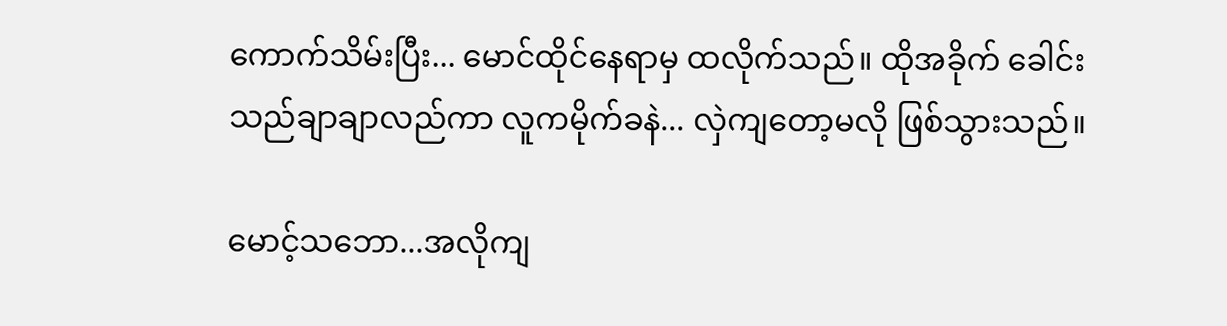ကောက်သိမ်းပြီး... မောင်ထိုင်နေရာမှ ထလိုက်သည်။ ထိုအခိုက် ခေါင်းသည်ချာချာလည်ကာ လူကမိုက်ခနဲ... လှဲကျတော့မလို ဖြစ်သွားသည်။

မောင့်သဘော...အလိုကျ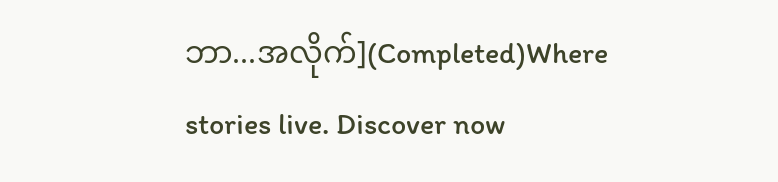ဘာ...အလိုက်](Completed)Where stories live. Discover now